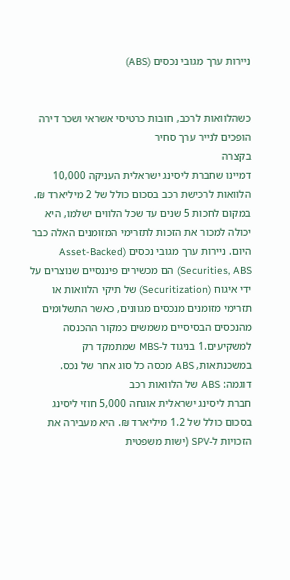ניירות ערך מגובי נכסים (ABS)


כשהלוואות לרכב, חובות כרטיסי אשראי ושכר דירה הופכים לנייר ערך סחיר
בקצרה
דמיינו שחברת ליסינג ישראלית העניקה 10,000 הלוואות לרכישת רכב בסכום כולל של 2 מיליארד ₪. במקום לחכות 5 שנים עד שכל הלווים ישלמו, היא יכולה למכור את הזכות לתזרימי המזומנים האלה כבר היום. ניירות ערך מגובי נכסים (Asset-Backed Securities, ABS) הם מכשירים פיננסיים שנוצרים על ידי איגוח (Securitization) של תיקי הלוואות או תזרימי מזומנים מנכסים מגוונים, כאשר התשלומים מהנכסים הבסיסיים משמשים כמקור ההכנסה למשקיעים.1 בניגוד ל-MBS שמתמקד רק במשכנתאות, ABS מכסה כל סוג אחר של נכס.
דוגמה: ABS של הלוואות רכב
חברת ליסינג ישראלית אוגחה 5,000 חוזי ליסינג בסכום כולל של 1.2 מיליארד ₪. היא מעבירה את הזכויות ל-SPV (ישות משפטית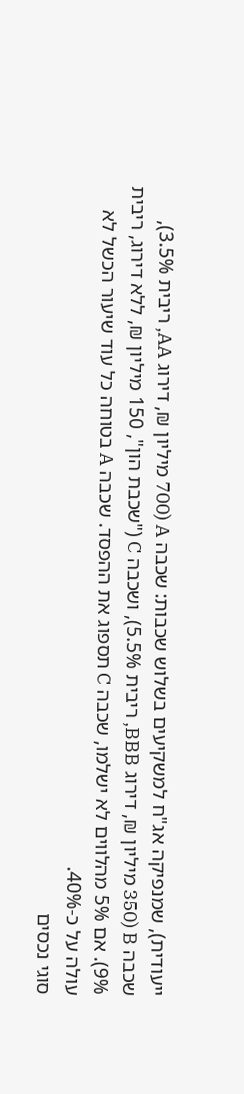ייעודית), שמנפיקה אג"ח למשקיעים בשלוש שכבות: שכבה A (700 מיליון ₪, דירוג AA, ריבית 3.5%), שכבה B (350 מיליון ₪, דירוג BBB, ריבית 5.5%), ושכבה C ("שכבת הון", 150 מיליון ₪, ללא דירוג, ריבית 9%). אם 5% מהלווים לא ישלמו, שכבה C תספוג את ההפסד. שכבה A בטוחה כל עוד שיעור הכשל לא עולה על כ-40%.
סוגי נכסים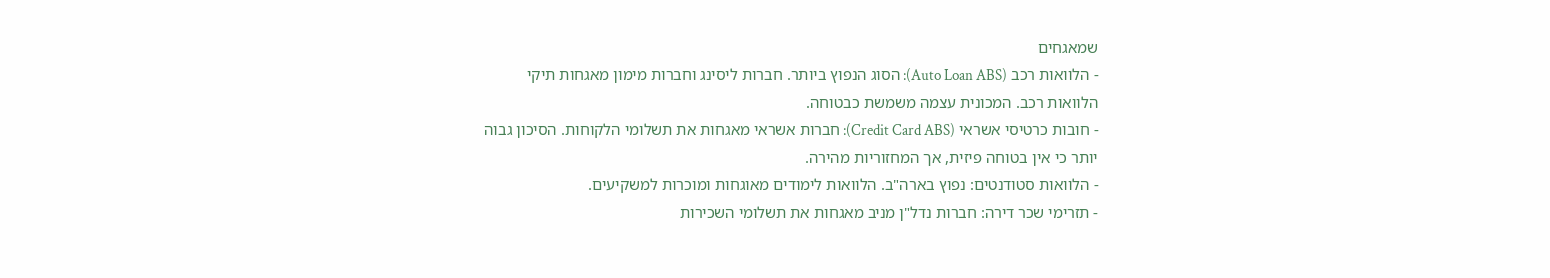שמאגחים
- הלוואות רכב (Auto Loan ABS): הסוג הנפוץ ביותר. חברות ליסינג וחברות מימון מאגחות תיקי הלוואות רכב. המכונית עצמה משמשת כבטוחה.
- חובות כרטיסי אשראי (Credit Card ABS): חברות אשראי מאגחות את תשלומי הלקוחות. הסיכון גבוה יותר כי אין בטוחה פיזית, אך המחזוריות מהירה.
- הלוואות סטודנטים: נפוץ בארה"ב. הלוואות לימודים מאוגחות ומוכרות למשקיעים.
- תזרימי שכר דירה: חברות נדל"ן מניב מאגחות את תשלומי השכירות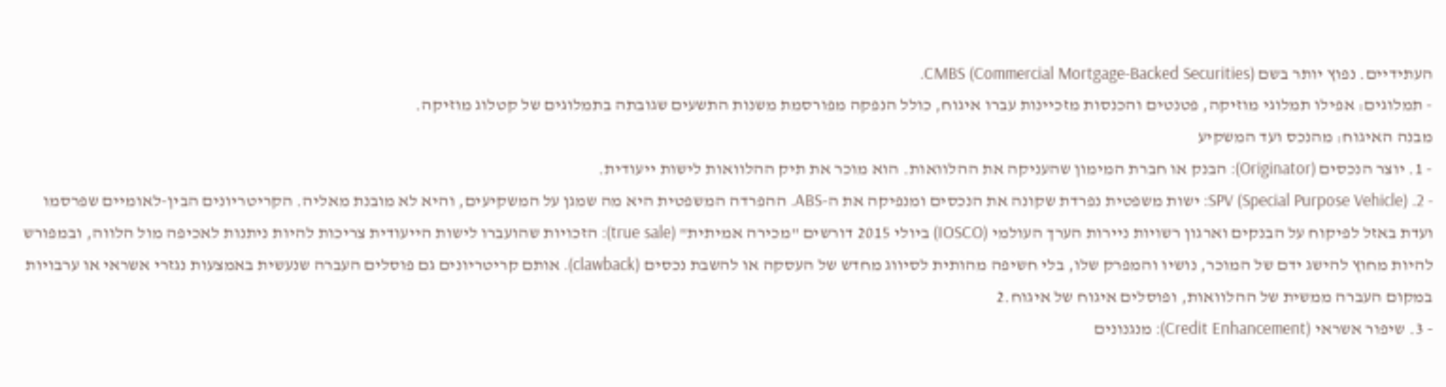העתידיים. נפוץ יותר בשם CMBS (Commercial Mortgage-Backed Securities).
- תמלוגים: אפילו תמלוגי מוזיקה, פטנטים והכנסות מזכיינות עברו איגוח, כולל הנפקה מפורסמת משנות התשעים שגובתה בתמלוגים של קטלוג מוזיקה.
מבנה האיגוח: מהנכס ועד המשקיע
- 1. יוצר הנכסים (Originator): הבנק או חברת המימון שהעניקה את ההלוואות. הוא מוכר את תיק ההלוואות לישות ייעודית.
- 2. SPV (Special Purpose Vehicle): ישות משפטית נפרדת שקונה את הנכסים ומנפיקה את ה-ABS. ההפרדה המשפטית היא מה שמגן על המשקיעים, והיא לא מובנת מאליה. הקריטריונים הבין-לאומיים שפרסמו ועדת באזל לפיקוח על הבנקים וארגון רשויות ניירות הערך העולמי (IOSCO) ביולי 2015 דורשים "מכירה אמיתית" (true sale): הזכויות שהועברו לישות הייעודית צריכות להיות ניתנות לאכיפה מול הלווה, ובמפורש להיות מחוץ להישג ידם של המוכר, נושיו והמפרק שלו, בלי חשיפה מהותית לסיווג מחדש של העסקה או להשבת נכסים (clawback). אותם קריטריונים גם פוסלים העברה שנעשית באמצעות נגזרי אשראי או ערבויות במקום העברה ממשית של ההלוואות, ופוסלים איגוח של איגוח.2
- 3. שיפור אשראי (Credit Enhancement): מנגנונים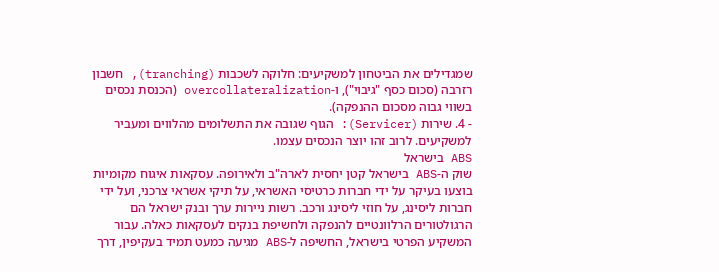שמגדילים את הביטחון למשקיעים: חלוקה לשכבות (tranching), חשבון רזרבה (סכום כסף "גיבוי"), ו-overcollateralization (הכנסת נכסים בשווי גבוה מסכום ההנפקה).
- 4. שירות (Servicer): הגוף שגובה את התשלומים מהלווים ומעביר למשקיעים. לרוב זהו יוצר הנכסים עצמו.
ABS בישראל
שוק ה-ABS בישראל קטן יחסית לארה"ב ולאירופה. עסקאות איגוח מקומיות בוצעו בעיקר על ידי חברות כרטיסי האשראי, על תיקי אשראי צרכני, ועל ידי חברות ליסינג, על חוזי ליסינג ורכב. רשות ניירות ערך ובנק ישראל הם הרגולטורים הרלוונטיים להנפקה ולחשיפת בנקים לעסקאות כאלה. עבור המשקיע הפרטי בישראל, החשיפה ל-ABS מגיעה כמעט תמיד בעקיפין, דרך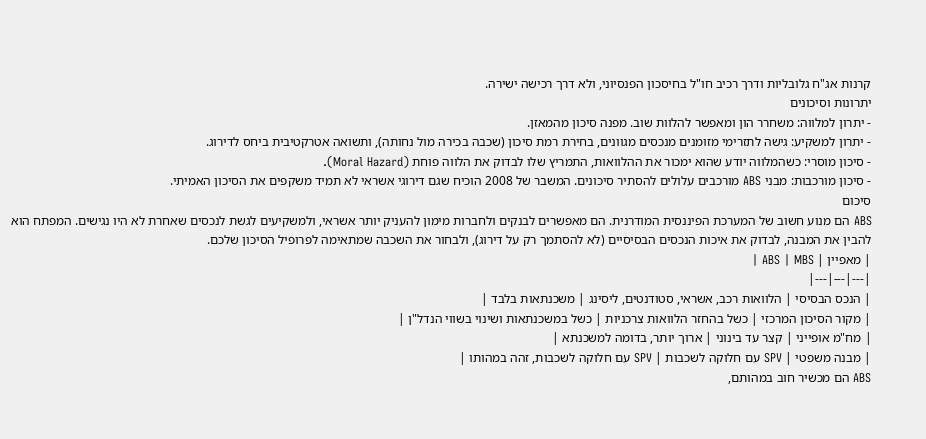קרנות אג"ח גלובליות ודרך רכיב חו"ל בחיסכון הפנסיוני, ולא דרך רכישה ישירה.
יתרונות וסיכונים
- יתרון למלווה: משחרר הון ומאפשר להלוות שוב. מפנה סיכון מהמאזן.
- יתרון למשקיע: גישה לתזרימי מזומנים מנכסים מגוונים, בחירת רמת סיכון (שכבה בכירה מול נחותה), ותשואה אטרקטיבית ביחס לדירוג.
- סיכון מוסרי: כשהמלווה יודע שהוא ימכור את ההלוואות, התמריץ שלו לבדוק את הלווה פוחת (Moral Hazard).
- סיכון מורכבות: מבני ABS מורכבים עלולים להסתיר סיכונים. המשבר של 2008 הוכיח שגם דירוגי אשראי לא תמיד משקפים את הסיכון האמיתי.
סיכום
ABS הם מנוע חשוב של המערכת הפיננסית המודרנית. הם מאפשרים לבנקים ולחברות מימון להעניק יותר אשראי, ולמשקיעים לגשת לנכסים שאחרת לא היו נגישים. המפתח הוא להבין את המבנה, לבדוק את איכות הנכסים הבסיסיים (לא להסתמך רק על דירוג), ולבחור את השכבה שמתאימה לפרופיל הסיכון שלכם.
| מאפיין | ABS | MBS |
|---|---|---|
| הנכס הבסיסי | הלוואות רכב, אשראי, סטודנטים, ליסינג | משכנתאות בלבד |
| מקור הסיכון המרכזי | כשל בהחזר הלוואות צרכניות | כשל במשכנתאות ושינוי בשווי הנדל"ן |
| מח"מ אופייני | קצר עד בינוני | ארוך יותר, בדומה למשכנתא |
| מבנה משפטי | SPV עם חלוקה לשכבות | SPV עם חלוקה לשכבות, זהה במהותו |
ABS הם מכשיר חוב במהותם,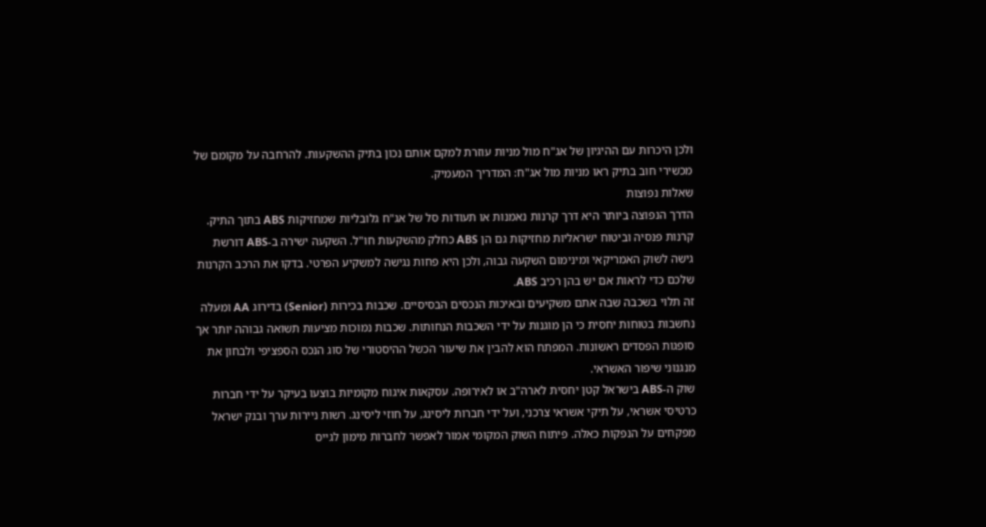ולכן היכרות עם ההיגיון של אג"ח מול מניות עוזרת למקם אותם נכון בתיק ההשקעות. להרחבה על מקומם של מכשירי חוב בתיק ראו מניות מול אג"ח: המדריך המעמיק.
שאלות נפוצות
הדרך הנפוצה ביותר היא דרך קרנות נאמנות או תעודות סל של אג"ח גלובליות שמחזיקות ABS בתוך התיק. קרנות פנסיה וביטוח ישראליות מחזיקות גם הן ABS כחלק מהשקעות חו"ל. השקעה ישירה ב-ABS דורשת גישה לשוק האמריקאי ומינימום השקעה גבוה, ולכן היא פחות נגישה למשקיע הפרטי. בדקו את הרכב הקרנות שלכם כדי לראות אם יש בהן רכיב ABS.
זה תלוי בשכבה שבה אתם משקיעים ובאיכות הנכסים הבסיסיים. שכבות בכירות (Senior) בדירוג AA ומעלה נחשבות בטוחות יחסית כי הן מוגנות על ידי השכבות הנחותות. שכבות נמוכות מציעות תשואה גבוהה יותר אך סופגות הפסדים ראשונות. המפתח הוא להבין את שיעור הכשל ההיסטורי של סוג הנכס הספציפי ולבחון את מנגנוני שיפור האשראי.
שוק ה-ABS בישראל קטן יחסית לארה"ב או לאירופה. עסקאות איגוח מקומיות בוצעו בעיקר על ידי חברות כרטיסי אשראי, על תיקי אשראי צרכני, ועל ידי חברות ליסינג, על חוזי ליסינג. רשות ניירות ערך ובנק ישראל מפקחים על הנפקות כאלה. פיתוח השוק המקומי אמור לאפשר לחברות מימון לגייס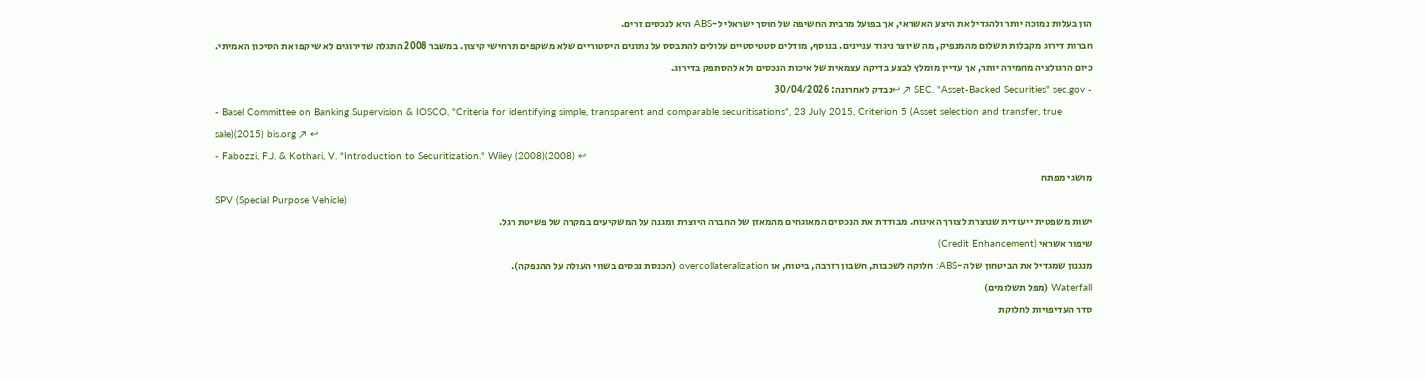הון בעלות נמוכה יותר ולהגדיל את היצע האשראי, אך בפועל מרבית החשיפה של חוסך ישראלי ל-ABS היא לנכסים זרים.
חברות דירוג מקבלות תשלום מהמנפיק, מה שיוצר ניגוד עניינים. בנוסף, מודלים סטטיסטיים עלולים להתבסס על נתונים היסטוריים שלא משקפים תרחישי קיצון. במשבר 2008 התגלה שדירוגים לא שיקפו את הסיכון האמיתי. כיום הרגולציה מחמירה יותר, אך עדיין מומלץ לבצע בדיקה עצמאית של איכות הנכסים ולא להסתפק בדירוג.
- SEC. "Asset-Backed Securities" sec.gov ↗ ↩נבדק לאחרונה: 30/04/2026
- Basel Committee on Banking Supervision & IOSCO, "Criteria for identifying simple, transparent and comparable securitisations", 23 July 2015, Criterion 5 (Asset selection and transfer, true sale)(2015) bis.org ↗ ↩
- Fabozzi, F.J. & Kothari, V. "Introduction to Securitization." Wiley (2008)(2008) ↩
מושגי מפתח
SPV (Special Purpose Vehicle)
ישות משפטית ייעודית שנוצרת לצורך האיגוח. מבודדת את הנכסים המאוגחים מהמאזן של החברה היוצרת ומגנה על המשקיעים במקרה של פשיטת רגל.
שיפור אשראי (Credit Enhancement)
מנגנון שמגדיל את הביטחון של ה-ABS: חלוקה לשכבות, חשבון רזרבה, ביטוח, או overcollateralization (הכנסת נכסים בשווי העולה על ההנפקה).
Waterfall (מפל תשלומים)
סדר העדיפויות לחלוקת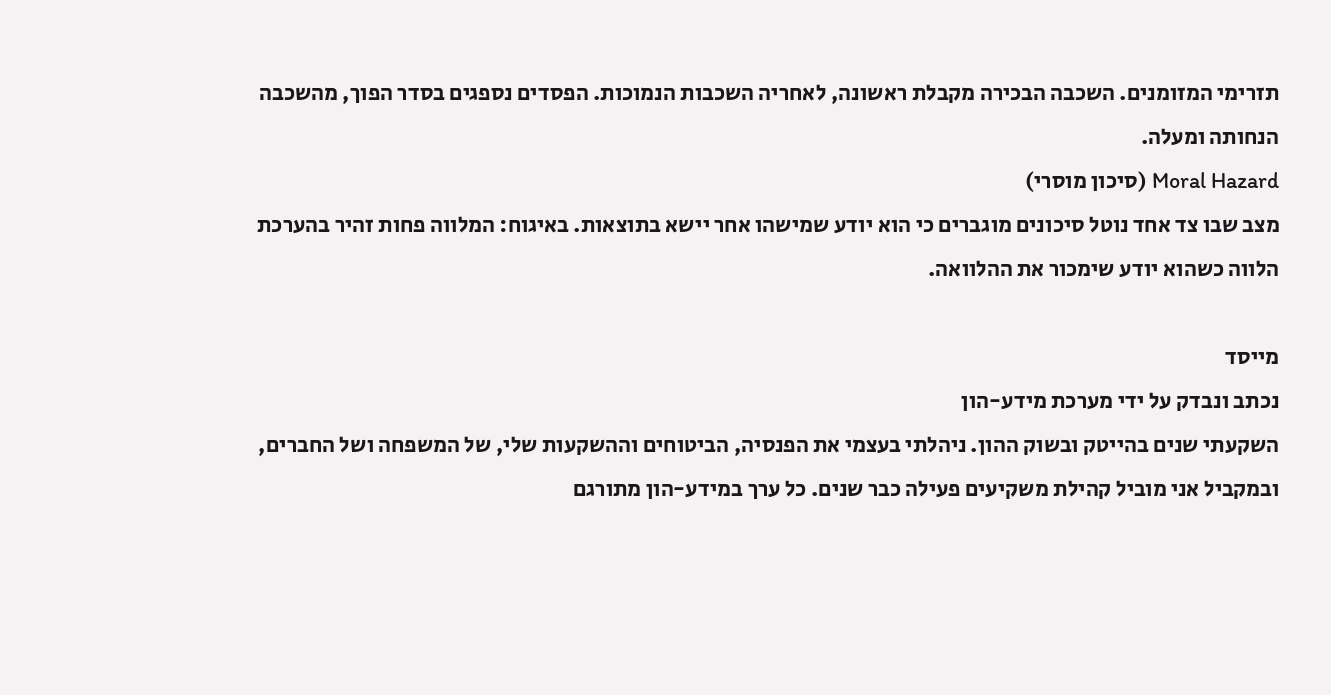תזרימי המזומנים. השכבה הבכירה מקבלת ראשונה, לאחריה השכבות הנמוכות. הפסדים נספגים בסדר הפוך, מהשכבה הנחותה ומעלה.
Moral Hazard (סיכון מוסרי)
מצב שבו צד אחד נוטל סיכונים מוגברים כי הוא יודע שמישהו אחר יישא בתוצאות. באיגוח: המלווה פחות זהיר בהערכת הלווה כשהוא יודע שימכור את ההלוואה.

מייסד
נכתב ונבדק על ידי מערכת מידע-הון
השקעתי שנים בהייטק ובשוק ההון. ניהלתי בעצמי את הפנסיה, הביטוחים וההשקעות שלי, של המשפחה ושל החברים, ובמקביל אני מוביל קהילת משקיעים פעילה כבר שנים. כל ערך במידע-הון מתורגם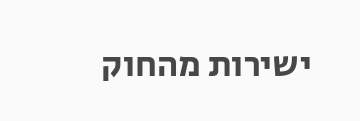ישירות מהחוק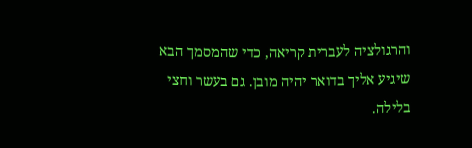והרגולציה לעברית קריאה, כדי שהמסמך הבא שיגיע אליך בדואר יהיה מובן. גם בעשר וחצי בלילה.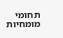תחומי מומחיות